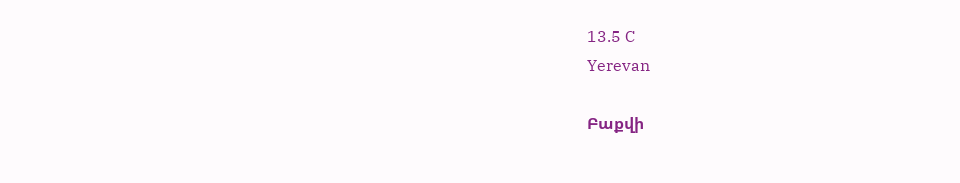13.5 C
Yerevan

Բաքվի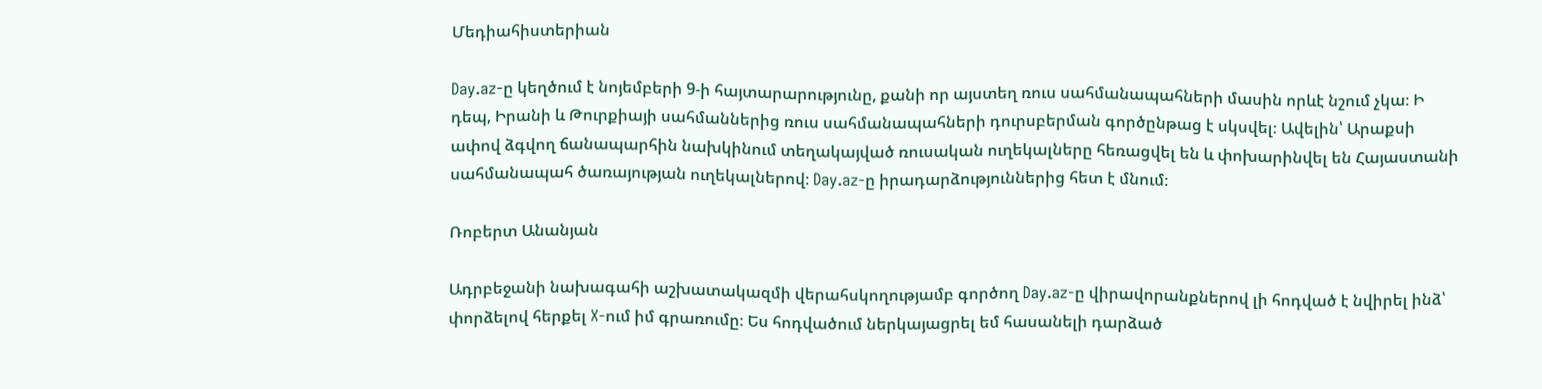Մեդիահիստերիան

Day.az‑ը կեղծում է նոյեմբերի 9‑ի հայտարարությունը, քանի որ այստեղ ռուս սահմանապահների մասին որևէ նշում չկա։ Ի դեպ, Իրանի և Թուրքիայի սահմաններից ռուս սահմանապահների դուրսբերման գործընթաց է սկսվել։ Ավելին՝ Արաքսի ափով ձգվող ճանապարհին նախկինում տեղակայված ռուսական ուղեկալները հեռացվել են և փոխարինվել են Հայաստանի սահմանապահ ծառայության ուղեկալներով։ Day.az‑ը իրադարձություններից հետ է մնում։

Ռոբերտ Անանյան

Ադրբեջանի նախագահի աշխատակազմի վերահսկողությամբ գործող Day.az‑ը վիրավորանքներով լի հոդված է նվիրել ինձ՝ փորձելով հերքել X‑ում իմ գրառումը։ Ես հոդվածում ներկայացրել եմ հասանելի դարձած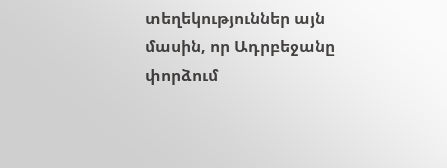տեղեկություններ այն մասին, որ Ադրբեջանը փորձում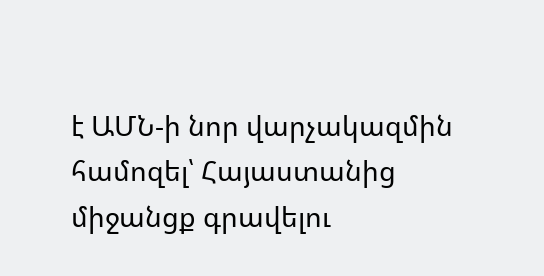է ԱՄՆ‑ի նոր վարչակազմին համոզել՝ Հայաստանից միջանցք գրավելու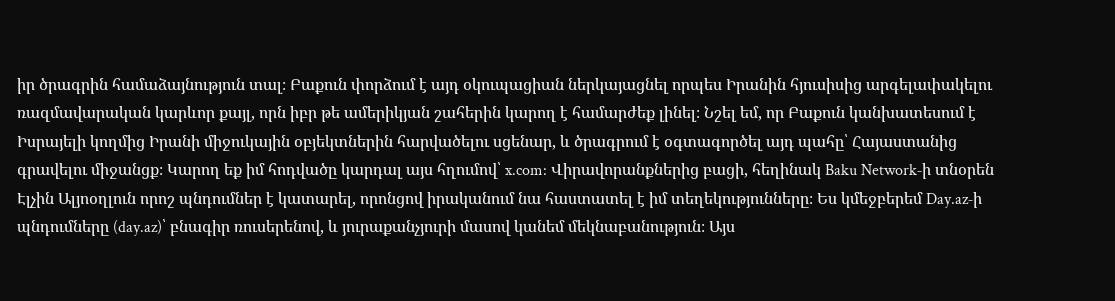իր ծրագրին համաձայնություն տալ։ Բաքուն փորձում է այդ օկուպացիան ներկայացնել որպես Իրանին հյուսիսից արգելափակելու ռազմավարական կարևոր քայլ, որն իբր թե ամերիկյան շահերին կարող է համարժեք լինել։ Նշել եմ, որ Բաքուն կանխատեսում է Իսրայելի կողմից Իրանի միջուկային օբյեկտներին հարվածելու սցենար, և ծրագրում է օգտագործել այդ պահը՝ Հայաստանից գրավելու միջանցք։ Կարող եք իմ հոդվածը կարդալ այս հղումով՝ x.com: Վիրավորանքներից բացի, հեղինակ Baku Network‑ի տնօրեն Էլչին Ալյոօղլուն որոշ պնդումներ է կատարել, որոնցով իրականում նա հաստատել է իմ տեղեկությունները։ Ես կմեջբերեմ Day.az‑ի պնդումները (day.az)՝ բնագիր ռուսերենով, և յուրաքանչյուրի մասով կանեմ մեկնաբանություն։ Այս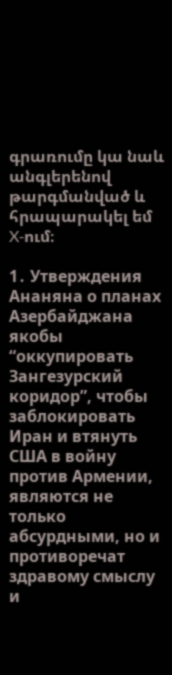գրառումը կա նաև անգլերենով թարգմանված և հրապարակել եմ X‑ում։

1․ Утверждения Ананяна о планах Азербайджана якобы “оккупировать Зангезурский коридор”, чтобы заблокировать Иран и втянуть США в войну против Армении, являются не только абсурдными, но и противоречат здравому смыслу и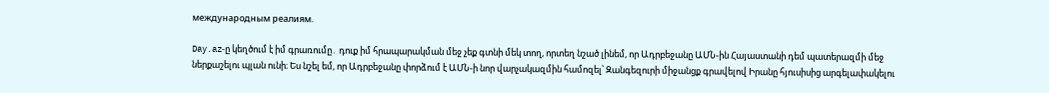международным реалиям.

Day.az‑ը կեղծում է իմ գրառումը․ դուք իմ հրապարակման մեջ չեք գտնի մեկ տող, որտեղ նշած լինեմ, որ Ադրբեջանը ԱՄՆ-ին Հայաստանի դեմ պատերազմի մեջ ներքաշելու պլան ունի։ Ես նշել եմ, որ Ադրբեջանը փորձում է ԱՄՆ‑ի նոր վարչակազմին համոզել՝ Զանգեզուրի միջանցք գրավելով Իրանը հյուսիսից արգելափակելու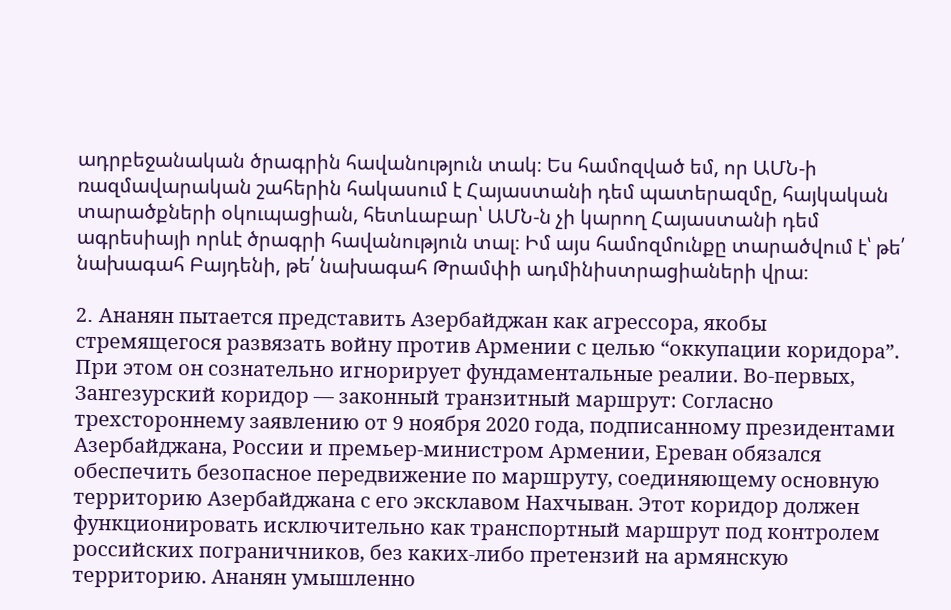ադրբեջանական ծրագրին հավանություն տակ։ Ես համոզված եմ, որ ԱՄՆ‑ի ռազմավարական շահերին հակասում է Հայաստանի դեմ պատերազմը, հայկական տարածքների օկուպացիան, հետևաբար՝ ԱՄՆ‑ն չի կարող Հայաստանի դեմ ագրեսիայի որևէ ծրագրի հավանություն տալ։ Իմ այս համոզմունքը տարածվում է՝ թե՛ նախագահ Բայդենի, թե՛ նախագահ Թրամփի ադմինիստրացիաների վրա։

2․ Ананян пытается представить Азербайджан как агрессора, якобы стремящегося развязать войну против Армении с целью “оккупации коридора”. При этом он сознательно игнорирует фундаментальные реалии. Во-первых, Зангезурский коридор — законный транзитный маршрут: Согласно трехстороннему заявлению от 9 ноября 2020 года, подписанному президентами Азербайджана, России и премьер-министром Армении, Ереван обязался обеспечить безопасное передвижение по маршруту, соединяющему основную территорию Азербайджана с его эксклавом Нахчыван. Этот коридор должен функционировать исключительно как транспортный маршрут под контролем российских пограничников, без каких-либо претензий на армянскую территорию. Ананян умышленно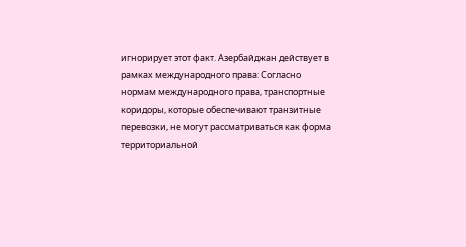игнорирует этот факт. Азербайджан действует в рамках международного права: Согласно нормам международного права, транспортные коридоры, которые обеспечивают транзитные перевозки, не могут рассматриваться как форма территориальной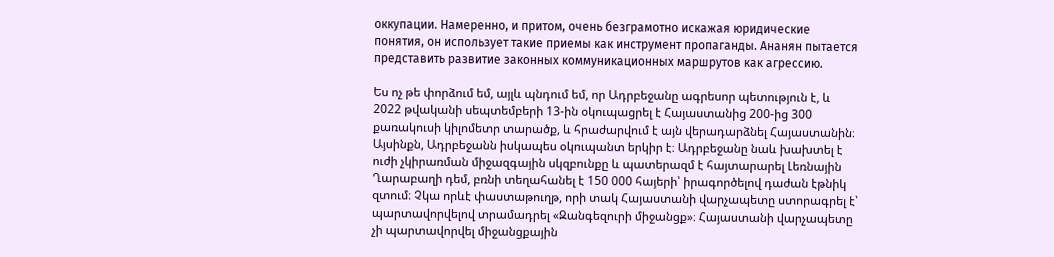оккупации. Намеренно, и притом, очень безграмотно искажая юридические понятия, он использует такие приемы как инструмент пропаганды. Ананян пытается представить развитие законных коммуникационных маршрутов как агрессию.

Ես ոչ թե փորձում եմ, այլև պնդում եմ, որ Ադրբեջանը ագրեսոր պետություն է, և 2022 թվականի սեպտեմբերի 13-ին օկուպացրել է Հայաստանից 200-ից 300 քառակուսի կիլոմետր տարածք, և հրաժարվում է այն վերադարձնել Հայաստանին։ Այսինքն, Ադրբեջանն իսկապես օկուպանտ երկիր է։ Ադրբեջանը նաև խախտել է ուժի չկիրառման միջազգային սկզբունքը և պատերազմ է հայտարարել Լեռնային Ղարաբաղի դեմ, բռնի տեղահանել է 150 000 հայերի՝ իրագործելով դաժան էթնիկ զտում։ Չկա որևէ փաստաթուղթ, որի տակ Հայաստանի վարչապետը ստորագրել է՝ պարտավորվելով տրամադրել «Զանգեզուրի միջանցք»։ Հայաստանի վարչապետը չի պարտավորվել միջանցքային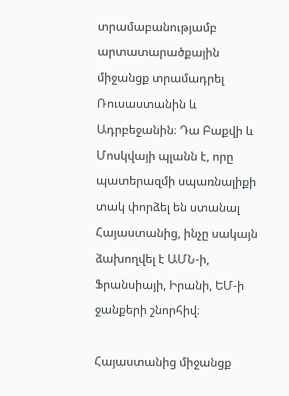տրամաբանությամբ արտատարածքային միջանցք տրամադրել Ռուսաստանին և Ադրբեջանին։ Դա Բաքվի և Մոսկվայի պլանն է, որը պատերազմի սպառնալիքի տակ փորձել են ստանալ Հայաստանից, ինչը սակայն ձախողվել է ԱՄՆ‑ի, Ֆրանսիայի, Իրանի, ԵՄ‑ի ջանքերի շնորհիվ։

Հայաստանից միջանցք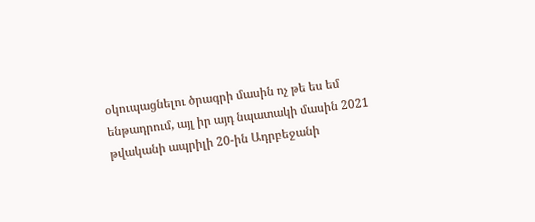օկուպացնելու ծրագրի մասին ոչ թե ես եմ ենթադրում, այլ իր այդ նպատակի մասին 2021 թվականի ապրիլի 20-ին Ադրբեջանի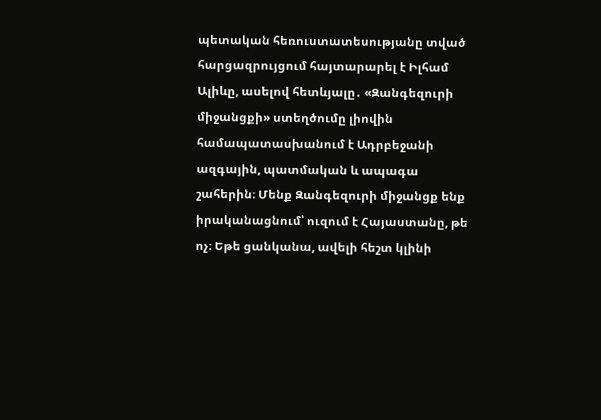պետական հեռուստատեսությանը տված հարցազրույցում հայտարարել է Իլհամ Ալիևը, ասելով հետևյալը․ «Զանգեզուրի միջանցքի» ստեղծումը լիովին համապատասխանում է Ադրբեջանի ազգային, պատմական և ապագա շահերին։ Մենք Զանգեզուրի միջանցք ենք իրականացնում՝ ուզում է Հայաստանը, թե ոչ։ Եթե ցանկանա, ավելի հեշտ կլինի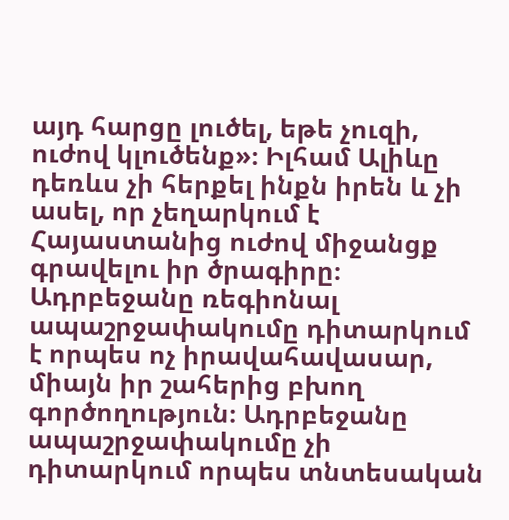այդ հարցը լուծել, եթե չուզի, ուժով կլուծենք»։ Իլհամ Ալիևը դեռևս չի հերքել ինքն իրեն և չի ասել, որ չեղարկում է Հայաստանից ուժով միջանցք գրավելու իր ծրագիրը։
Ադրբեջանը ռեգիոնալ ապաշրջափակումը դիտարկում է որպես ոչ իրավահավասար, միայն իր շահերից բխող գործողություն։ Ադրբեջանը ապաշրջափակումը չի դիտարկում որպես տնտեսական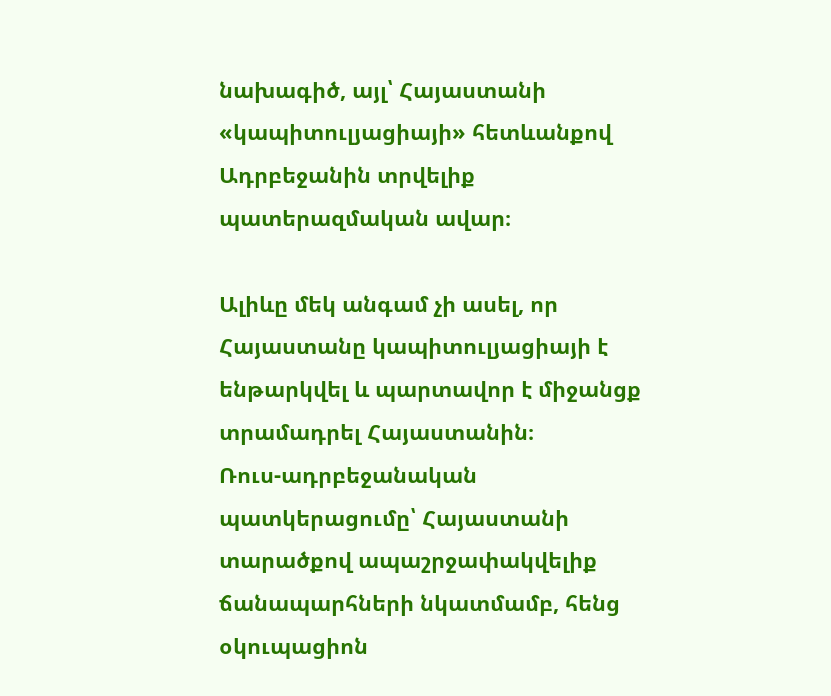նախագիծ, այլ՝ Հայաստանի «կապիտուլյացիայի» հետևանքով Ադրբեջանին տրվելիք պատերազմական ավար։

Ալիևը մեկ անգամ չի ասել, որ Հայաստանը կապիտուլյացիայի է ենթարկվել և պարտավոր է միջանցք տրամադրել Հայաստանին։
Ռուս-ադրբեջանական պատկերացումը՝ Հայաստանի տարածքով ապաշրջափակվելիք ճանապարհների նկատմամբ, հենց օկուպացիոն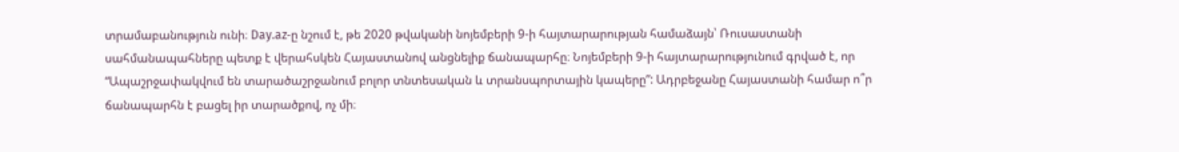տրամաբանություն ունի։ Day.az‑ը նշում է, թե 2020 թվականի նոյեմբերի 9‑ի հայտարարության համաձայն՝ Ռուսաստանի սահմանապահները պետք է վերահսկեն Հայաստանով անցնելիք ճանապարհը։ Նոյեմբերի 9‑ի հայտարարությունում գրված է, որ “Ապաշրջափակվում են տարածաշրջանում բոլոր տնտեսական և տրանսպորտային կապերը”: Ադրբեջանը Հայաստանի համար ո՞ր ճանապարհն է բացել իր տարածքով, ոչ մի։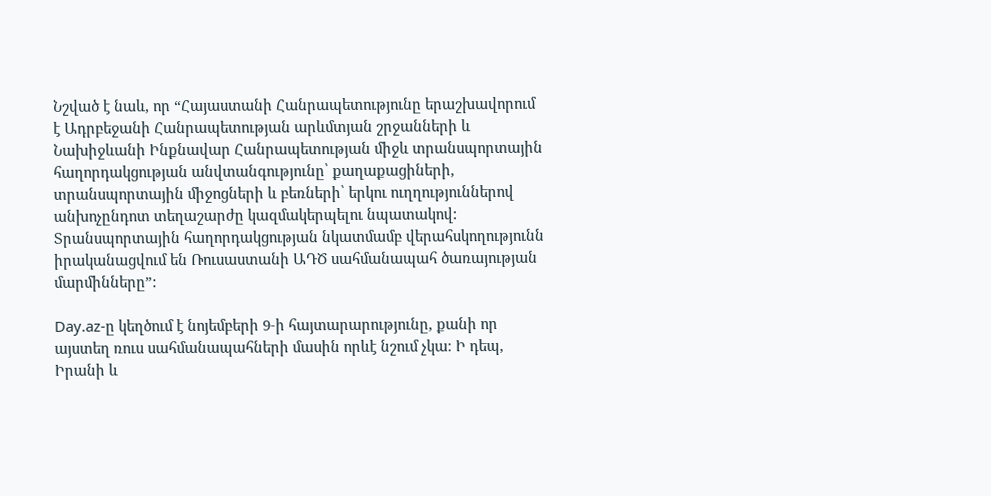Նշված է նաև, որ “Հայաստանի Հանրապետությունը երաշխավորում է Ադրբեջանի Հանրապետության արևմտյան շրջանների և Նախիջևանի Ինքնավար Հանրապետության միջև տրանսպորտային հաղորդակցության անվտանգությունը՝ քաղաքացիների, տրանսպորտային միջոցների և բեռների՝ երկու ուղղություններով անխոչընդոտ տեղաշարժը կազմակերպելու նպատակով: Տրանսպորտային հաղորդակցության նկատմամբ վերահսկողությունն իրականացվում են Ռուսաստանի ԱԴԾ սահմանապահ ծառայության մարմինները”:

Day.az‑ը կեղծում է նոյեմբերի 9‑ի հայտարարությունը, քանի որ այստեղ ռուս սահմանապահների մասին որևէ նշում չկա։ Ի դեպ, Իրանի և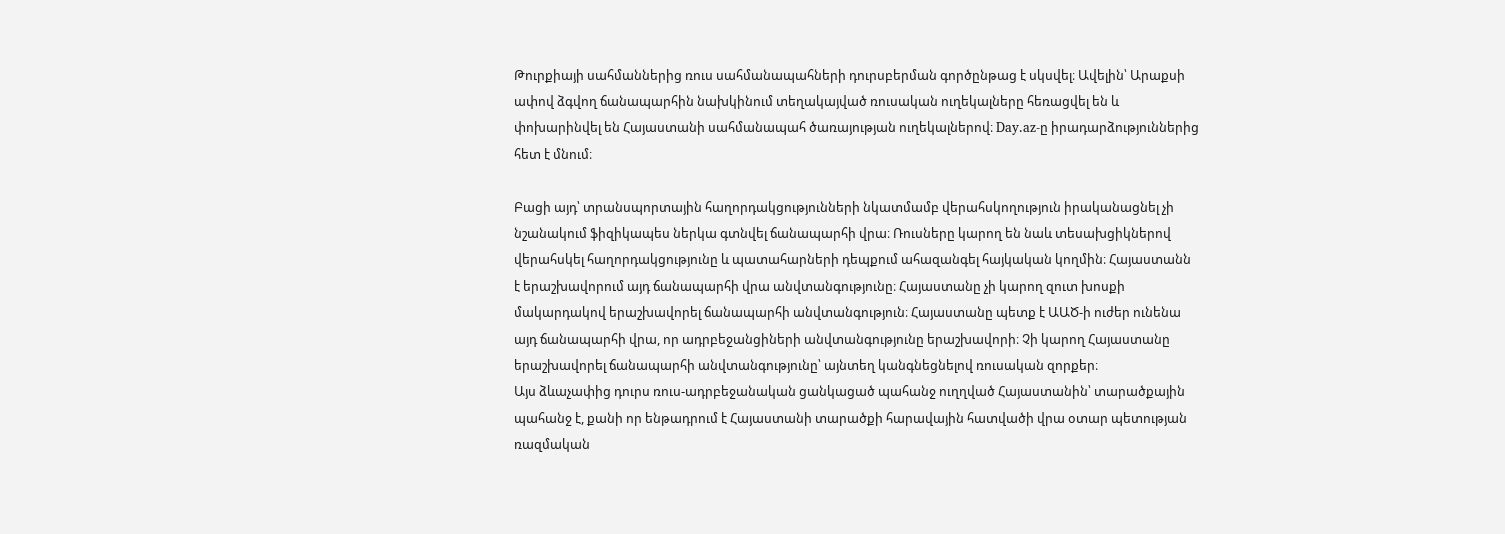Թուրքիայի սահմաններից ռուս սահմանապահների դուրսբերման գործընթաց է սկսվել։ Ավելին՝ Արաքսի ափով ձգվող ճանապարհին նախկինում տեղակայված ռուսական ուղեկալները հեռացվել են և փոխարինվել են Հայաստանի սահմանապահ ծառայության ուղեկալներով։ Day.az‑ը իրադարձություններից հետ է մնում։

Բացի այդ՝ տրանսպորտային հաղորդակցությունների նկատմամբ վերահսկողություն իրականացնել չի նշանակում ֆիզիկապես ներկա գտնվել ճանապարհի վրա։ Ռուսները կարող են նաև տեսախցիկներով վերահսկել հաղորդակցությունը և պատահարների դեպքում ահազանգել հայկական կողմին։ Հայաստանն է երաշխավորում այդ ճանապարհի վրա անվտանգությունը։ Հայաստանը չի կարող զուտ խոսքի մակարդակով երաշխավորել ճանապարհի անվտանգություն։ Հայաստանը պետք է ԱԱԾ‑ի ուժեր ունենա այդ ճանապարհի վրա, որ ադրբեջանցիների անվտանգությունը երաշխավորի։ Չի կարող Հայաստանը երաշխավորել ճանապարհի անվտանգությունը՝ այնտեղ կանգնեցնելով ռուսական զորքեր։
Այս ձևաչափից դուրս ռուս-ադրբեջանական ցանկացած պահանջ ուղղված Հայաստանին՝ տարածքային պահանջ է, քանի որ ենթադրում է Հայաստանի տարածքի հարավային հատվածի վրա օտար պետության ռազմական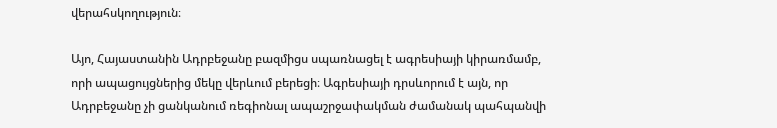վերահսկողություն։

Այո, Հայաստանին Ադրբեջանը բազմիցս սպառնացել է ագրեսիայի կիրառմամբ, որի ապացույցներից մեկը վերևում բերեցի։ Ագրեսիայի դրսևորում է այն, որ Ադրբեջանը չի ցանկանում ռեգիոնալ ապաշրջափակման ժամանակ պահպանվի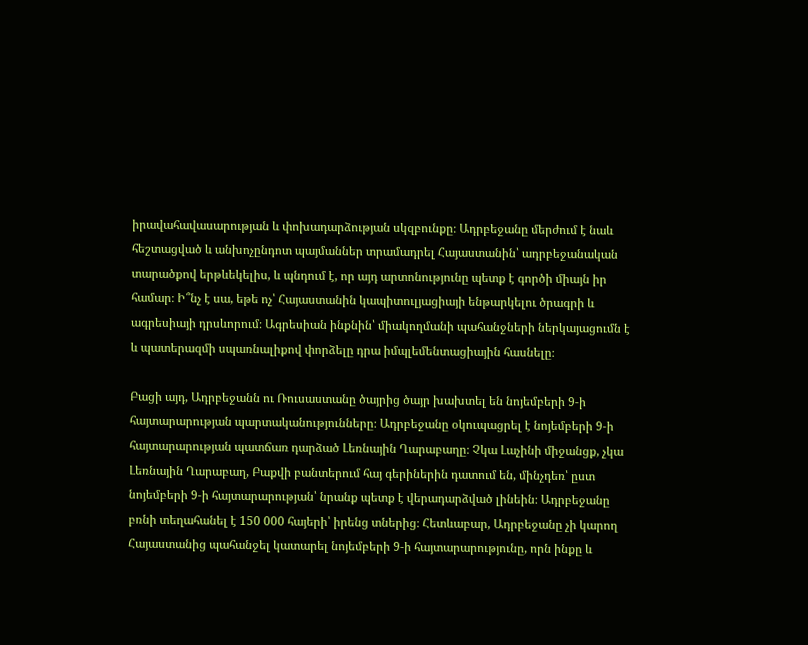իրավահավասարության և փոխադարձության սկզբունքը։ Ադրբեջանը մերժում է նաև հեշտացված և անխոչընդոտ պայմաններ տրամադրել Հայաստանին՝ ադրբեջանական տարածքով երթևեկելիս, և պնդում է, որ այդ արտոնությունը պետք է գործի միայն իր համար։ Ի՞նչ է սա, եթե ոչ՝ Հայաստանին կապիտուլյացիայի ենթարկելու ծրագրի և ագրեսիայի դրսևորում։ Ագրեսիան ինքնին՝ միակողմանի պահանջների ներկայացումն է և պատերազմի սպառնալիքով փորձելը դրա իմպլեմենտացիային հասնելը։

Բացի այդ, Ադրբեջանն ու Ռուսաստանը ծայրից ծայր խախտել են նոյեմբերի 9‑ի հայտարարության պարտականությունները։ Ադրբեջանը օկուպացրել է նոյեմբերի 9‑ի հայտարարության պատճառ դարձած Լեռնային Ղարաբաղը։ Չկա Լաչինի միջանցք, չկա Լեռնային Ղարաբաղ, Բաքվի բանտերում հայ գերիներին դատում են, մինչդեռ՝ ըստ նոյեմբերի 9‑ի հայտարարության՝ նրանք պետք է վերադարձված լինեին։ Ադրբեջանը բռնի տեղահանել է 150 000 հայերի՝ իրենց տներից։ Հետևաբար, Ադրբեջանը չի կարող Հայաստանից պահանջել կատարել նոյեմբերի 9‑ի հայտարարությունը, որն ինքը և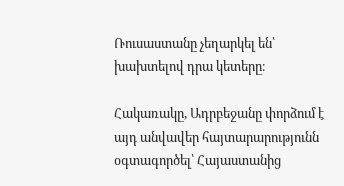Ռուսաստանը չեղարկել են՝ խախտելով դրա կետերը։

Հակառակը, Ադրբեջանը փորձում է այդ անվավեր հայտարարությունն օգտագործել՝ Հայաստանից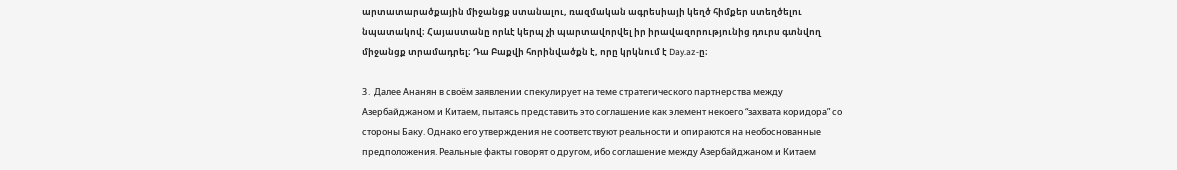արտատարածքային միջանցք ստանալու, ռազմական ագրեսիայի կեղծ հիմքեր ստեղծելու նպատակով։ Հայաստանը որևէ կերպ չի պարտավորվել իր իրավազորությունից դուրս գտնվող միջանցք տրամադրել։ Դա Բաքվի հորինվածքն է, որը կրկնում է Day.az‑ը։

3․ Далее Ананян в своём заявлении спекулирует на теме стратегического партнерства между Азербайджаном и Китаем, пытаясь представить это соглашение как элемент некоего “захвата коридора” со стороны Баку. Однако его утверждения не соответствуют реальности и опираются на необоснованные предположения. Реальные факты говорят о другом, ибо соглашение между Азербайджаном и Китаем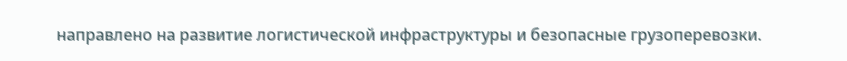направлено на развитие логистической инфраструктуры и безопасные грузоперевозки.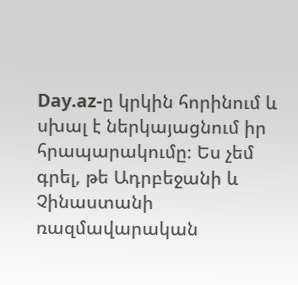Day.az‑ը կրկին հորինում և սխալ է ներկայացնում իր հրապարակումը։ Ես չեմ գրել, թե Ադրբեջանի և Չինաստանի ռազմավարական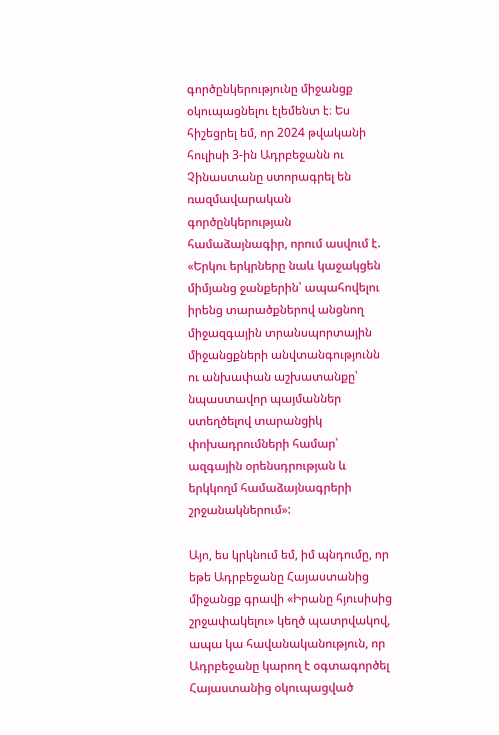գործընկերությունը միջանցք օկուպացնելու էլեմենտ է։ Ես հիշեցրել եմ, որ 2024 թվականի հուլիսի 3‑ին Ադրբեջանն ու Չինաստանը ստորագրել են ռազմավարական գործընկերության համաձայնագիր, որում ասվում է. «Երկու երկրները նաև կաջակցեն միմյանց ջանքերին՝ ապահովելու իրենց տարածքներով անցնող միջազգային տրանսպորտային միջանցքների անվտանգությունն ու անխափան աշխատանքը՝ նպաստավոր պայմաններ ստեղծելով տարանցիկ փոխադրումների համար՝ ազգային օրենսդրության և երկկողմ համաձայնագրերի շրջանակներում»:

Այո, ես կրկնում եմ, իմ պնդումը, որ եթե Ադրբեջանը Հայաստանից միջանցք գրավի «Իրանը հյուսիսից շրջափակելու» կեղծ պատրվակով, ապա կա հավանականություն, որ Ադրբեջանը կարող է օգտագործել Հայաստանից օկուպացված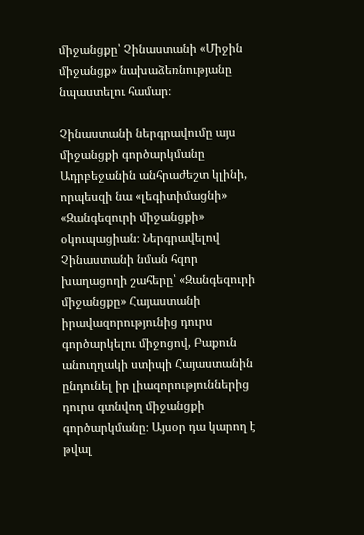միջանցքը՝ Չինաստանի «Միջին միջանցք» նախաձեռնությանը նպաստելու համար։

Չինաստանի ներգրավումը այս միջանցքի գործարկմանը Ադրբեջանին անհրաժեշտ կլինի, որպեսզի նա «լեգիտիմացնի» «Զանգեզուրի միջանցքի» օկուպացիան։ Ներգրավելով Չինաստանի նման հզոր խաղացողի շահերը՝ «Զանգեզուրի միջանցքը» Հայաստանի իրավազորությունից դուրս գործարկելու միջոցով, Բաքուն անուղղակի ստիպի Հայաստանին ընդունել իր լիազորություններից դուրս գտնվող միջանցքի գործարկմանը։ Այսօր դա կարող է թվալ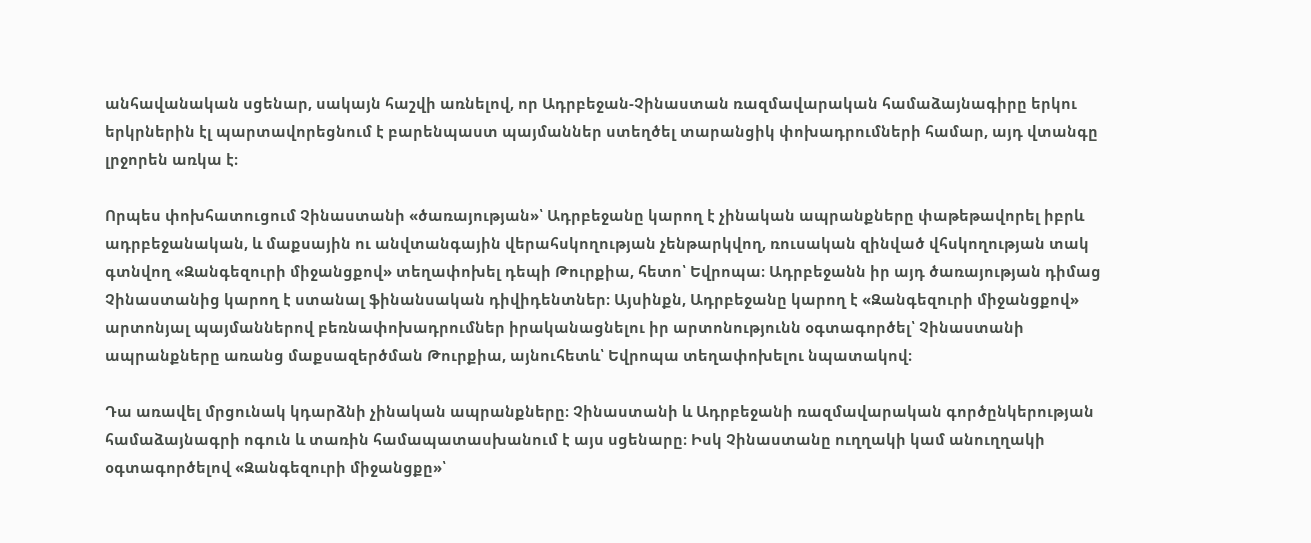անհավանական սցենար, սակայն հաշվի առնելով, որ Ադրբեջան-Չինաստան ռազմավարական համաձայնագիրը երկու երկրներին էլ պարտավորեցնում է բարենպաստ պայմաններ ստեղծել տարանցիկ փոխադրումների համար, այդ վտանգը լրջորեն առկա է։

Որպես փոխհատուցում Չինաստանի «ծառայության»՝ Ադրբեջանը կարող է չինական ապրանքները փաթեթավորել իբրև ադրբեջանական, և մաքսային ու անվտանգային վերահսկողության չենթարկվող, ռուսական զինված վհսկողության տակ գտնվող «Զանգեզուրի միջանցքով» տեղափոխել դեպի Թուրքիա, հետո՝ Եվրոպա։ Ադրբեջանն իր այդ ծառայության դիմաց Չինաստանից կարող է ստանալ ֆինանսական դիվիդենտներ։ Այսինքն, Ադրբեջանը կարող է «Զանգեզուրի միջանցքով» արտոնյալ պայմաններով բեռնափոխադրումներ իրականացնելու իր արտոնությունն օգտագործել՝ Չինաստանի ապրանքները առանց մաքսազերծման Թուրքիա, այնուհետև՝ Եվրոպա տեղափոխելու նպատակով։

Դա առավել մրցունակ կդարձնի չինական ապրանքները։ Չինաստանի և Ադրբեջանի ռազմավարական գործընկերության համաձայնագրի ոգուն և տառին համապատասխանում է այս սցենարը։ Իսկ Չինաստանը ուղղակի կամ անուղղակի օգտագործելով «Զանգեզուրի միջանցքը»՝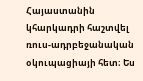Հայաստանին կհարկադրի հաշտվել ռուս-ադրբեջանական օկուպացիայի հետ։ Ես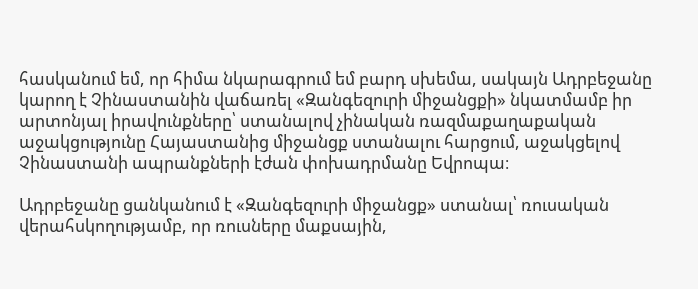հասկանում եմ, որ հիմա նկարագրում եմ բարդ սխեմա, սակայն Ադրբեջանը կարող է Չինաստանին վաճառել «Զանգեզուրի միջանցքի» նկատմամբ իր արտոնյալ իրավունքները՝ ստանալով չինական ռազմաքաղաքական աջակցությունը Հայաստանից միջանցք ստանալու հարցում, աջակցելով Չինաստանի ապրանքների էժան փոխադրմանը Եվրոպա։

Ադրբեջանը ցանկանում է «Զանգեզուրի միջանցք» ստանալ՝ ռուսական վերահսկողությամբ, որ ռուսները մաքսային,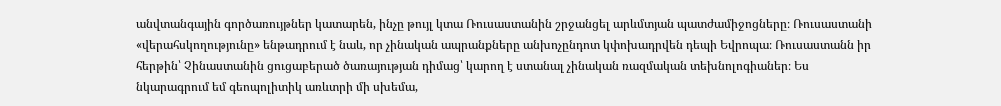անվտանգային գործառույթներ կատարեն, ինչը թույլ կտա Ռուսաստանին շրջանցել արևմտյան պատժամիջոցները։ Ռուսաստանի «վերահսկողությունը» ենթադրում է նաև, որ չինական ապրանքները անխոչընդոտ կփոխադրվեն դեպի Եվրոպա։ Ռուսաստանն իր հերթին՝ Չինաստանին ցուցաբերած ծառայության դիմաց՝ կարող է ստանալ չինական ռազմական տեխնոլոգիաներ։ Ես նկարագրում եմ գեոպոլիտիկ առևտրի մի սխեմա,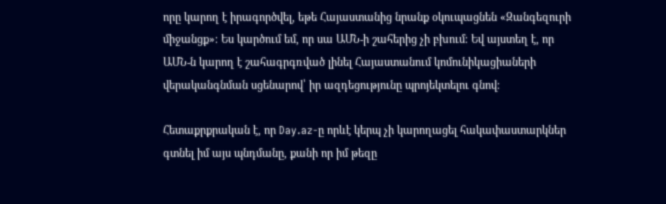որը կարող է իրագործվել, եթե Հայաստանից նրանք օկուպացնեն «Զանգեզուրի միջանցք»։ Ես կարծում եմ, որ սա ԱՄՆ‑ի շահերից չի բխում։ Եվ այստեղ է, որ ԱՄՆ‑ն կարող է շահագրգռված լինել Հայաստանում կոմունիկացիաների վերականգնման սցենարով՝ իր ազդեցությունը պրոյեկտելու գնով։

Հետաքրքրական է, որ Day.az‑ը որևէ կերպ չի կարողացել հակափաստարկներ գտնել իմ այս պնդմանը, քանի որ իմ թեզը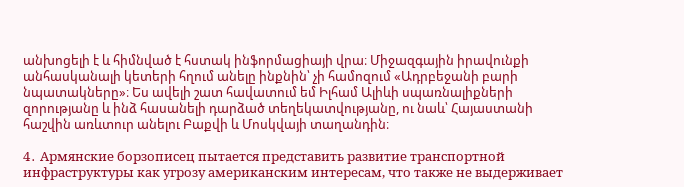անխոցելի է և հիմնված է հստակ ինֆորմացիայի վրա։ Միջազգային իրավունքի անհասկանալի կետերի հղում անելը ինքնին՝ չի համոզում «Ադրբեջանի բարի նպատակները»։ Ես ավելի շատ հավատում եմ Իլհամ Ալիևի սպառնալիքների զորությանը և ինձ հասանելի դարձած տեղեկատվությանը, ու նաև՝ Հայաստանի հաշվին առևտուր անելու Բաքվի և Մոսկվայի տաղանդին։

4․ Армянские борзописец пытается представить развитие транспортной инфраструктуры как угрозу американским интересам, что также не выдерживает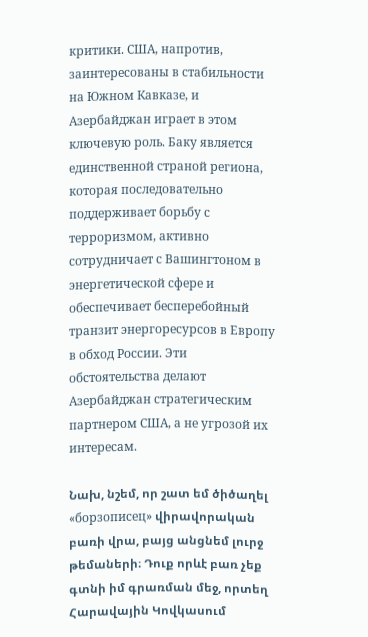критики. США, напротив, заинтересованы в стабильности на Южном Кавказе, и Азербайджан играет в этом ключевую роль. Баку является единственной страной региона, которая последовательно поддерживает борьбу с терроризмом, активно сотрудничает с Вашингтоном в энергетической сфере и обеспечивает бесперебойный транзит энергоресурсов в Европу в обход России. Эти обстоятельства делают Азербайджан стратегическим партнером США, а не угрозой их интересам.

Նախ, նշեմ, որ շատ եմ ծիծաղել «борзописец» վիրավորական բառի վրա, բայց անցնեմ լուրջ թեմաների։ Դուք որևէ բառ չեք գտնի իմ գրառման մեջ, որտեղ Հարավային Կովկասում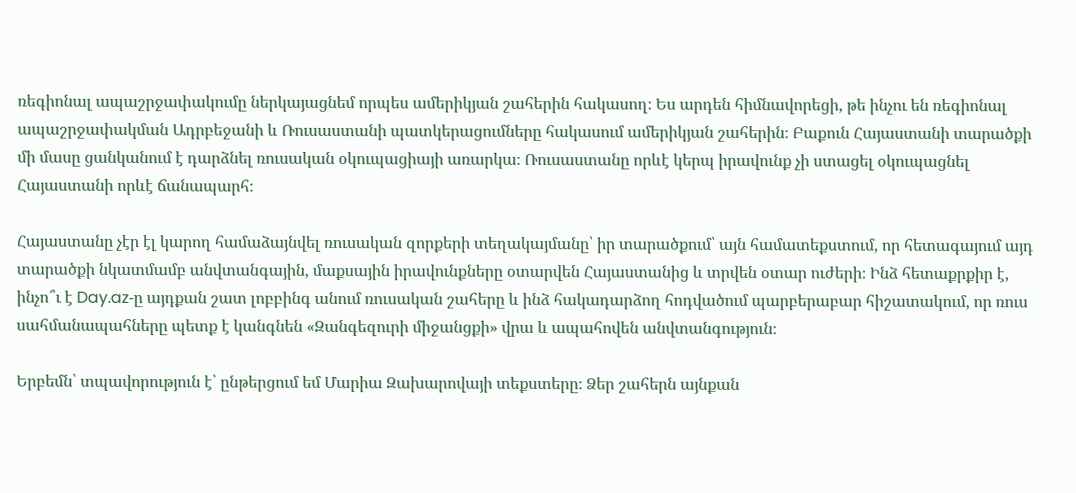ռեգիոնալ ապաշրջափակումը ներկայացնեմ որպես ամերիկյան շահերին հակասող։ Ես արդեն հիմնավորեցի, թե ինչու են ռեգիոնալ ապաշրջափակման Ադրբեջանի և Ռուսաստանի պատկերացումները հակասում ամերիկյան շահերին։ Բաքուն Հայաստանի տարածքի մի մասը ցանկանում է դարձնել ռուսական օկուպացիայի առարկա։ Ռուսաստանը որևէ կերպ իրավունք չի ստացել օկուպացնել Հայաստանի որևէ ճանապարհ։

Հայաստանը չէր էլ կարող համաձայնվել ռուսական զորքերի տեղակայմանը՝ իր տարածքում՝ այն համատեքստում, որ հետագայում այդ տարածքի նկատմամբ անվտանգային, մաքսային իրավունքները օտարվեն Հայաստանից և տրվեն օտար ուժերի։ Ինձ հետաքրքիր է, ինչո՞ւ է Day.az‑ը այդքան շատ լոբբինգ անում ռուսական շահերը և ինձ հակադարձող հոդվածում պարբերաբար հիշատակում, որ ռուս սահմանապահները պետք է կանգնեն «Զանգեզուրի միջանցքի» վրա և ապահովեն անվտանգություն։

Երբեմն՝ տպավորություն է՝ ընթերցում եմ Մարիա Զախարովայի տեքստերը։ Ձեր շահերն այնքան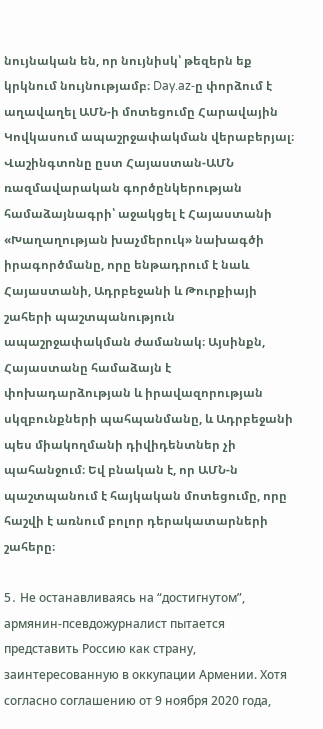նույնական են, որ նույնիսկ՝ թեզերն եք կրկնում նույնությամբ։ Day.az‑ը փորձում է աղավաղել ԱՄՆ‑ի մոտեցումը Հարավային Կովկասում ապաշրջափակման վերաբերյալ։ Վաշինգտոնը ըստ Հայաստան-ԱՄՆ ռազմավարական գործընկերության համաձայնագրի՝ աջակցել է Հայաստանի «Խաղաղության խաչմերուկ» նախագծի իրագործմանը, որը ենթադրում է նաև Հայաստանի, Ադրբեջանի և Թուրքիայի շահերի պաշտպանություն ապաշրջափակման ժամանակ։ Այսինքն, Հայաստանը համաձայն է փոխադարձության և իրավազորության սկզբունքների պահպանմանը, և Ադրբեջանի պես միակողմանի դիվիդենտներ չի պահանջում։ Եվ բնական է, որ ԱՄՆ‑ն պաշտպանում է հայկական մոտեցումը, որը հաշվի է առնում բոլոր դերակատարների շահերը։

5․ Не останавливаясь на “достигнутом”, армянин-псевдожурналист пытается представить Россию как страну, заинтересованную в оккупации Армении. Хотя согласно соглашению от 9 ноября 2020 года,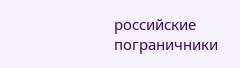российские пограничники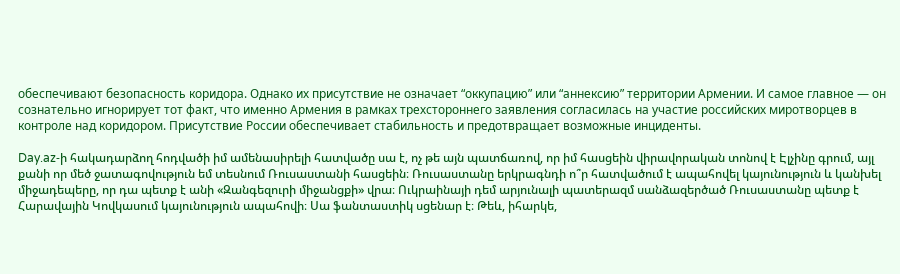обеспечивают безопасность коридора. Однако их присутствие не означает “оккупацию” или “аннексию” территории Армении. И самое главное — он сознательно игнорирует тот факт, что именно Армения в рамках трехстороннего заявления согласилась на участие российских миротворцев в контроле над коридором. Присутствие России обеспечивает стабильность и предотвращает возможные инциденты.

Day.az‑ի հակադարձող հոդվածի իմ ամենասիրելի հատվածը սա է, ոչ թե այն պատճառով, որ իմ հասցեին վիրավորական տոնով է Էլչինը գրում, այլ քանի որ մեծ ջատագովություն եմ տեսնում Ռուսաստանի հասցեին։ Ռուսաստանը երկրագնդի ո՞ր հատվածում է ապահովել կայունություն և կանխել միջադեպերը, որ դա պետք է անի «Զանգեզուրի միջանցքի» վրա։ Ուկրաինայի դեմ արյունալի պատերազմ սանձազերծած Ռուսաստանը պետք է Հարավային Կովկասում կայունություն ապահովի։ Սա ֆանտաստիկ սցենար է։ Թեև, իհարկե,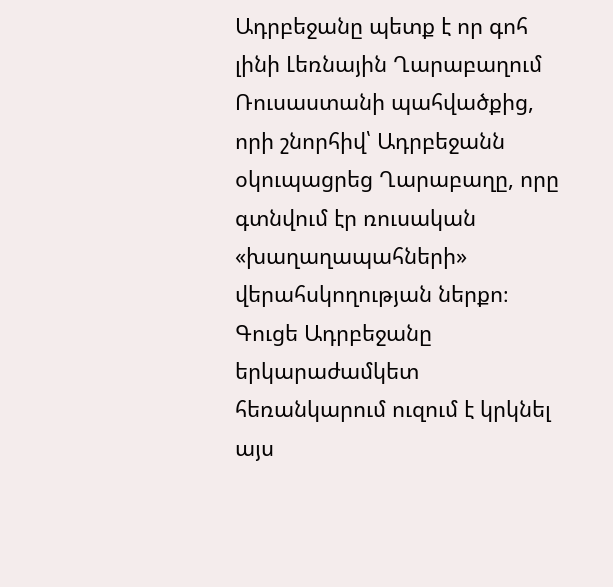Ադրբեջանը պետք է որ գոհ լինի Լեռնային Ղարաբաղում Ռուսաստանի պահվածքից, որի շնորհիվ՝ Ադրբեջանն օկուպացրեց Ղարաբաղը, որը գտնվում էր ռուսական «խաղաղապահների» վերահսկողության ներքո։ Գուցե Ադրբեջանը երկարաժամկետ հեռանկարում ուզում է կրկնել այս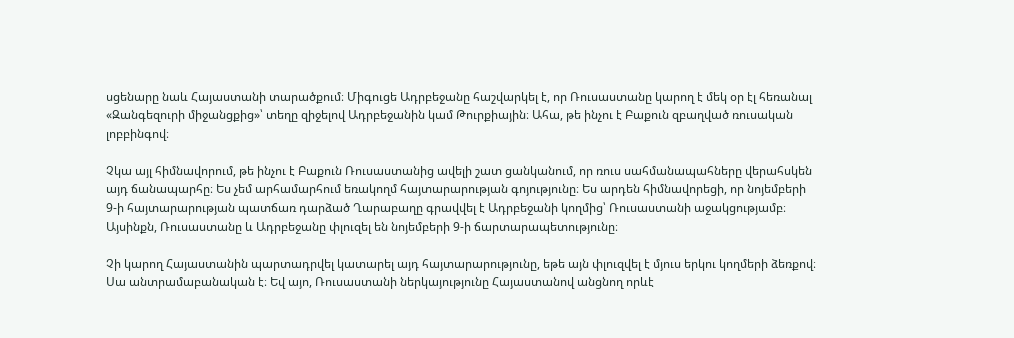սցենարը նաև Հայաստանի տարածքում։ Միգուցե Ադրբեջանը հաշվարկել է, որ Ռուսաստանը կարող է մեկ օր էլ հեռանալ «Զանգեզուրի միջանցքից»՝ տեղը զիջելով Ադրբեջանին կամ Թուրքիային։ Ահա, թե ինչու է Բաքուն զբաղված ռուսական լոբբինգով։

Չկա այլ հիմնավորում, թե ինչու է Բաքուն Ռուսաստանից ավելի շատ ցանկանում, որ ռուս սահմանապահները վերահսկեն այդ ճանապարհը։ Ես չեմ արհամարհում եռակողմ հայտարարության գոյությունը։ Ես արդեն հիմնավորեցի, որ նոյեմբերի 9‑ի հայտարարության պատճառ դարձած Ղարաբաղը գրավվել է Ադրբեջանի կողմից՝ Ռուսաստանի աջակցությամբ։
Այսինքն, Ռուսաստանը և Ադրբեջանը փլուզել են նոյեմբերի 9‑ի ճարտարապետությունը։

Չի կարող Հայաստանին պարտադրվել կատարել այդ հայտարարությունը, եթե այն փլուզվել է մյուս երկու կողմերի ձեռքով։ Սա անտրամաբանական է։ Եվ այո, Ռուսաստանի ներկայությունը Հայաստանով անցնող որևէ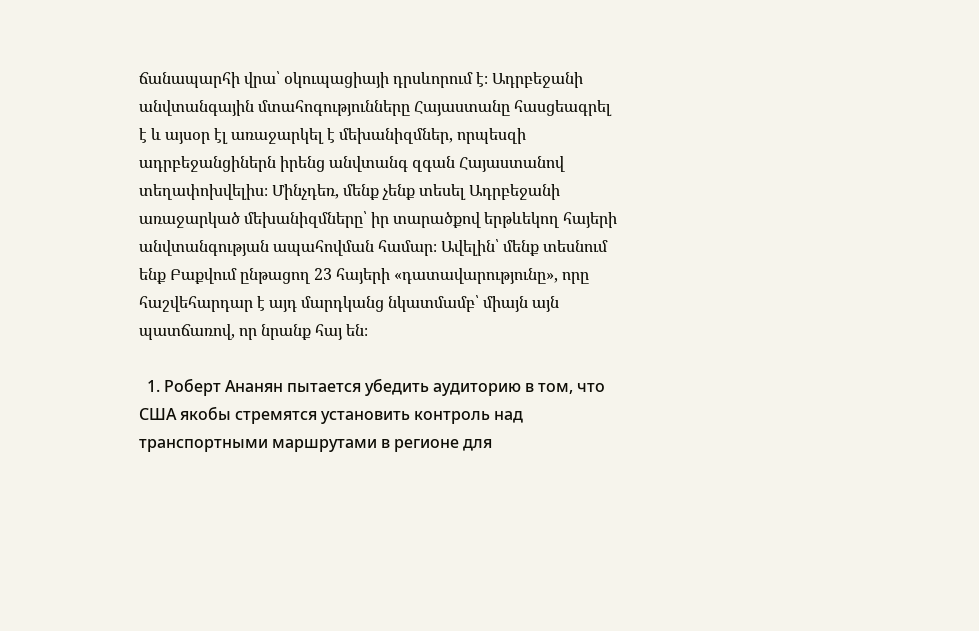ճանապարհի վրա՝ օկուպացիայի դրսևորում է։ Ադրբեջանի անվտանգային մտահոգությունները Հայաստանը հասցեագրել է և այսօր էլ առաջարկել է մեխանիզմներ, որպեսզի ադրբեջանցիներն իրենց անվտանգ զգան Հայաստանով տեղափոխվելիս։ Մինչդեռ, մենք չենք տեսել Ադրբեջանի առաջարկած մեխանիզմները՝ իր տարածքով երթևեկող հայերի անվտանգության ապահովման համար։ Ավելին՝ մենք տեսնում ենք Բաքվում ընթացող 23 հայերի «դատավարությունը», որը հաշվեհարդար է այդ մարդկանց նկատմամբ՝ միայն այն պատճառով, որ նրանք հայ են։

  1. Роберт Ананян пытается убедить аудиторию в том, что США якобы стремятся установить контроль над транспортными маршрутами в регионе для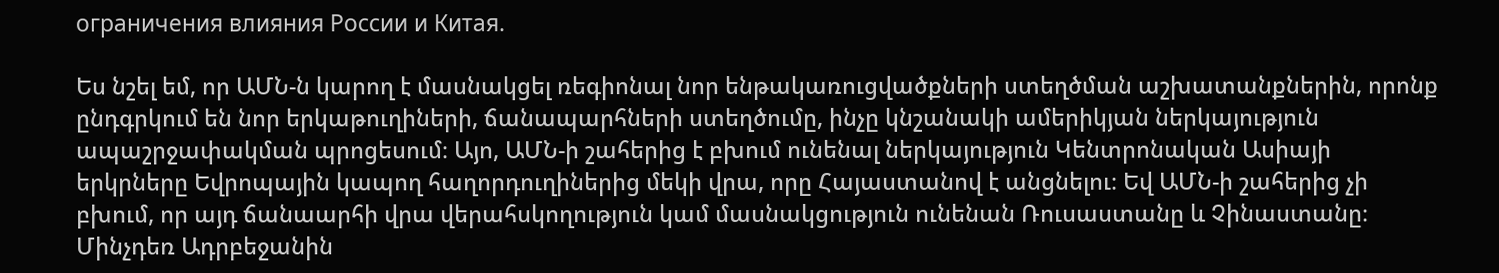ограничения влияния России и Китая.

Ես նշել եմ, որ ԱՄՆ‑ն կարող է մասնակցել ռեգիոնալ նոր ենթակառուցվածքների ստեղծման աշխատանքներին, որոնք ընդգրկում են նոր երկաթուղիների, ճանապարհների ստեղծումը, ինչը կնշանակի ամերիկյան ներկայություն ապաշրջափակման պրոցեսում։ Այո, ԱՄՆ‑ի շահերից է բխում ունենալ ներկայություն Կենտրոնական Ասիայի երկրները Եվրոպային կապող հաղորդուղիներից մեկի վրա, որը Հայաստանով է անցնելու։ Եվ ԱՄՆ‑ի շահերից չի բխում, որ այդ ճանաարհի վրա վերահսկողություն կամ մասնակցություն ունենան Ռուսաստանը և Չինաստանը։ Մինչդեռ Ադրբեջանին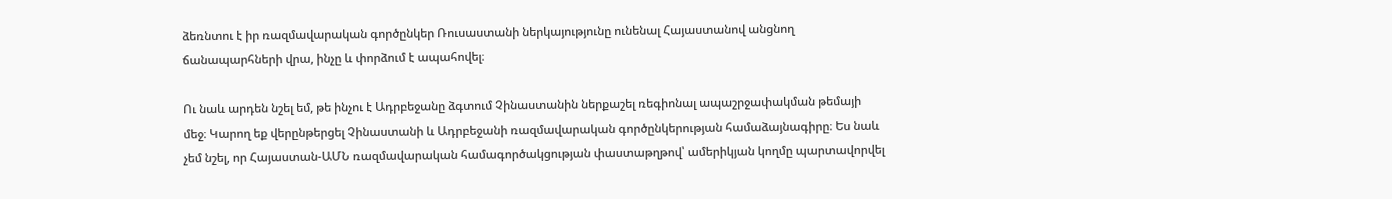ձեռնտու է իր ռազմավարական գործընկեր Ռուսաստանի ներկայությունը ունենալ Հայաստանով անցնող ճանապարհների վրա, ինչը և փորձում է ապահովել։

Ու նաև արդեն նշել եմ, թե ինչու է Ադրբեջանը ձգտում Չինաստանին ներքաշել ռեգիոնալ ապաշրջափակման թեմայի մեջ։ Կարող եք վերընթերցել Չինաստանի և Ադրբեջանի ռազմավարական գործընկերության համաձայնագիրը։ Ես նաև չեմ նշել, որ Հայաստան-ԱՄՆ ռազմավարական համագործակցության փաստաթղթով՝ ամերիկյան կողմը պարտավորվել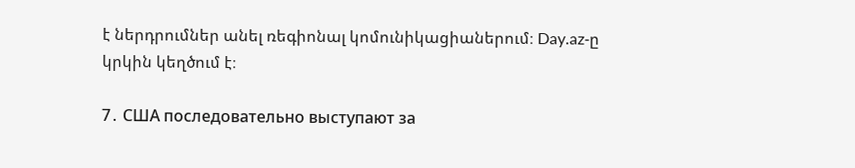է ներդրումներ անել ռեգիոնալ կոմունիկացիաներում։ Day.az‑ը կրկին կեղծում է։

7․ США последовательно выступают за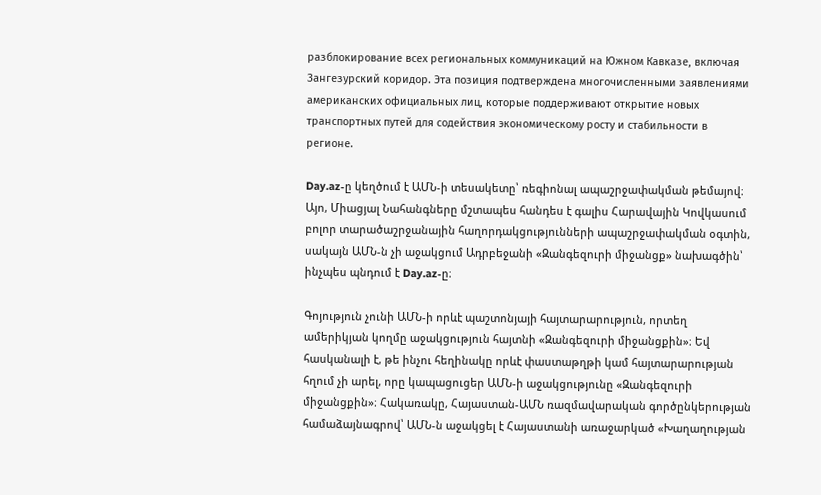разблокирование всех региональных коммуникаций на Южном Кавказе, включая Зангезурский коридор. Эта позиция подтверждена многочисленными заявлениями американских официальных лиц, которые поддерживают открытие новых транспортных путей для содействия экономическому росту и стабильности в регионе.

Day.az‑ը կեղծում է ԱՄՆ‑ի տեսակետը՝ ռեգիոնալ ապաշրջափակման թեմայով։ Այո, Միացյալ Նահանգները մշտապես հանդես է գալիս Հարավային Կովկասում բոլոր տարածաշրջանային հաղորդակցությունների ապաշրջափակման օգտին, սակայն ԱՄՆ‑ն չի աջակցում Ադրբեջանի «Զանգեզուրի միջանցք» նախագծին՝ ինչպես պնդում է Day.az‑ը։

Գոյություն չունի ԱՄՆ‑ի որևէ պաշտոնյայի հայտարարություն, որտեղ ամերիկյան կողմը աջակցություն հայտնի «Զանգեզուրի միջանցքին»։ Եվ հասկանալի է, թե ինչու հեղինակը որևէ փաստաթղթի կամ հայտարարության հղում չի արել, որը կապացուցեր ԱՄՆ‑ի աջակցությունը «Զանգեզուրի միջանցքին»։ Հակառակը, Հայաստան-ԱՄՆ ռազմավարական գործընկերության համաձայնագրով՝ ԱՄՆ‑ն աջակցել է Հայաստանի առաջարկած «Խաղաղության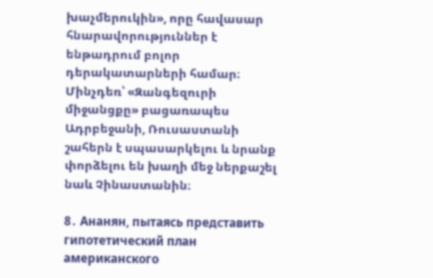խաչմերուկին», որը հավասար հնարավորություններ է ենթադրում բոլոր դերակատարների համար։ Մինչդեռ՝ «Զանգեզուրի միջանցքը» բացառապես Ադրբեջանի, Ռուսաստանի շահերն է սպասարկելու և նրանք փորձելու են խաղի մեջ ներքաշել նաև Չինաստանին։

8․ Ананян, пытаясь представить гипотетический план американского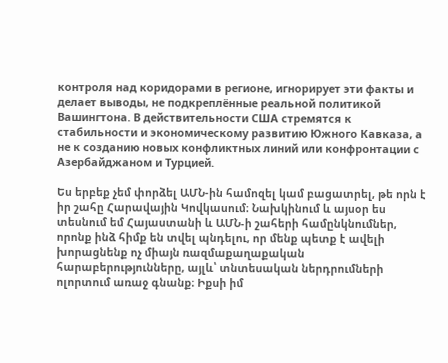контроля над коридорами в регионе, игнорирует эти факты и делает выводы, не подкреплённые реальной политикой Вашингтона. В действительности США стремятся к стабильности и экономическому развитию Южного Кавказа, а не к созданию новых конфликтных линий или конфронтации с Азербайджаном и Турцией.

Ես երբեք չեմ փորձել ԱՄՆ-ին համոզել կամ բացատրել, թե որն է իր շահը Հարավային Կովկասում։ Նախկինում և այսօր ես տեսնում եմ Հայաստանի և ԱՄՆ‑ի շահերի համընկնումներ, որոնք ինձ հիմք են տվել պնդելու, որ մենք պետք է ավելի խորացնենք ոչ միայն ռազմաքաղաքական հարաբերությունները, այլև՝ տնտեսական ներդրումների ոլորտում առաջ գնանք։ Իքսի իմ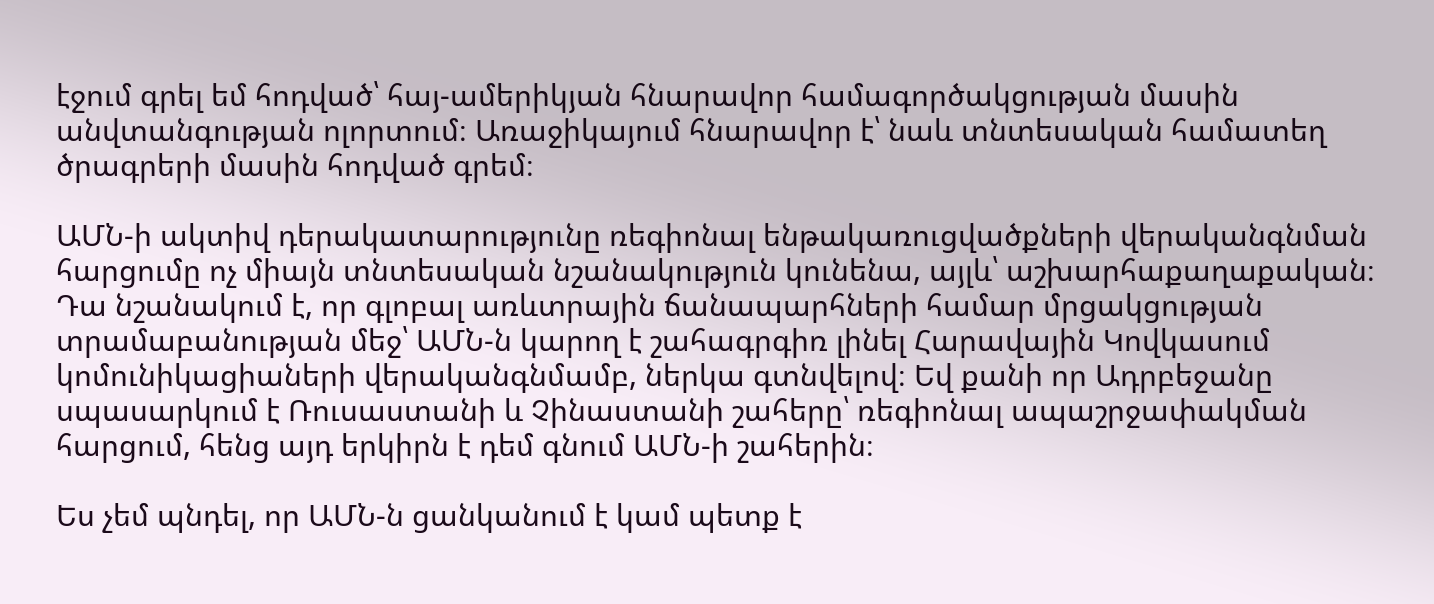էջում գրել եմ հոդված՝ հայ-ամերիկյան հնարավոր համագործակցության մասին անվտանգության ոլորտում։ Առաջիկայում հնարավոր է՝ նաև տնտեսական համատեղ ծրագրերի մասին հոդված գրեմ։

ԱՄՆ‑ի ակտիվ դերակատարությունը ռեգիոնալ ենթակառուցվածքների վերականգնման հարցումը ոչ միայն տնտեսական նշանակություն կունենա, այլև՝ աշխարհաքաղաքական։ Դա նշանակում է, որ գլոբալ առևտրային ճանապարհների համար մրցակցության տրամաբանության մեջ՝ ԱՄՆ‑ն կարող է շահագրգիռ լինել Հարավային Կովկասում կոմունիկացիաների վերականգնմամբ, ներկա գտնվելով։ Եվ քանի որ Ադրբեջանը սպասարկում է Ռուսաստանի և Չինաստանի շահերը՝ ռեգիոնալ ապաշրջափակման հարցում, հենց այդ երկիրն է դեմ գնում ԱՄՆ‑ի շահերին։

Ես չեմ պնդել, որ ԱՄՆ‑ն ցանկանում է կամ պետք է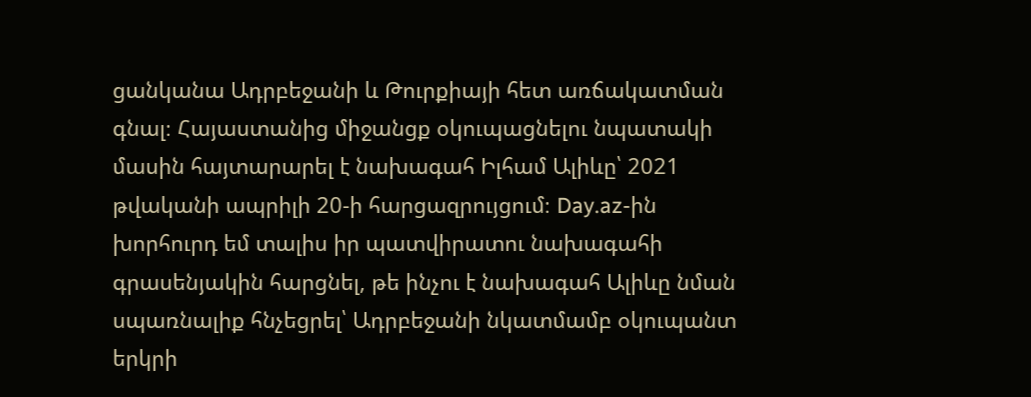ցանկանա Ադրբեջանի և Թուրքիայի հետ առճակատման գնալ։ Հայաստանից միջանցք օկուպացնելու նպատակի մասին հայտարարել է նախագահ Իլհամ Ալիևը՝ 2021 թվականի ապրիլի 20‑ի հարցազրույցում։ Day.az-ին խորհուրդ եմ տալիս իր պատվիրատու նախագահի գրասենյակին հարցնել, թե ինչու է նախագահ Ալիևը նման սպառնալիք հնչեցրել՝ Ադրբեջանի նկատմամբ օկուպանտ երկրի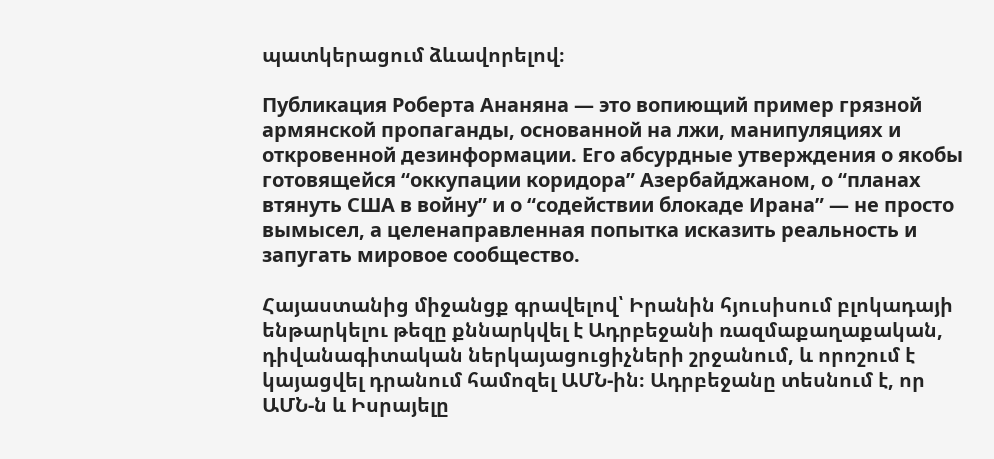պատկերացում ձևավորելով։

Публикация Роберта Ананяна — это вопиющий пример грязной армянской пропаганды, основанной на лжи, манипуляциях и откровенной дезинформации. Его абсурдные утверждения о якобы готовящейся “оккупации коридора” Азербайджаном, о “планах втянуть США в войну” и о “содействии блокаде Ирана” — не просто вымысел, а целенаправленная попытка исказить реальность и запугать мировое сообщество.

Հայաստանից միջանցք գրավելով՝ Իրանին հյուսիսում բլոկադայի ենթարկելու թեզը քննարկվել է Ադրբեջանի ռազմաքաղաքական, դիվանագիտական ներկայացուցիչների շրջանում, և որոշում է կայացվել դրանում համոզել ԱՄՆ-ին։ Ադրբեջանը տեսնում է, որ ԱՄՆ‑ն և Իսրայելը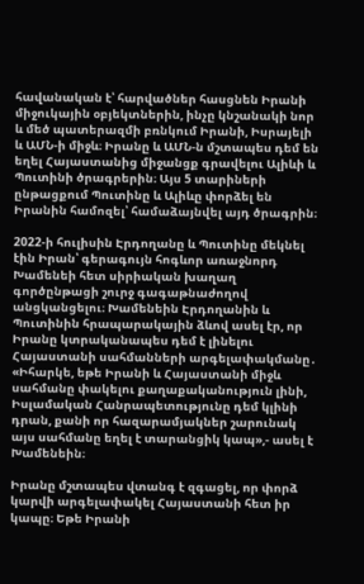հավանական է՝ հարվածներ հասցնեն Իրանի միջուկային օբյեկտներին, ինչը կնշանակի նոր և մեծ պատերազմի բռնկում Իրանի, Իսրայելի և ԱՄՆ‑ի միջև։ Իրանը և ԱՄՆ‑ն մշտապես դեմ են եղել Հայաստանից միջանցք գրավելու Ալիևի և Պուտինի ծրագրերին։ Այս 5 տարիների ընթացքում Պուտինը և Ալիևը փորձել են Իրանին համոզել՝ համաձայնվել այդ ծրագրին։

2022‑ի հուլիսին Էրդողանը և Պուտինը մեկնել էին Իրան՝ գերագույն հոգևոր առաջնորդ Խամենեի հետ սիրիական խաղաղ գործընթացի շուրջ գագաթնաժողով անցկանցելու։ Խամենեին Էրդողանին և Պուտինին հրապարակային ձևով ասել էր, որ Իրանը կտրականապես դեմ է լինելու Հայաստանի սահմանների արգելափակմանը․ «Իհարկե, եթե Իրանի և Հայաստանի միջև սահմանը փակելու քաղաքականություն լինի, Իսլամական Հանրապետությունը դեմ կլինի դրան, քանի որ հազարամյակներ շարունակ այս սահմանը եղել է տարանցիկ կապ»,- ասել է Խամենեին։

Իրանը մշտապես վտանգ է զգացել, որ փորձ կարվի արգելափակել Հայաստանի հետ իր կապը։ Եթե Իրանի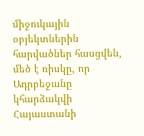միջուկային օբյեկտներին հարվածներ հասցվեն, մեծ է ռիսկը, որ Ադրբեջանը կհարձակվի Հայաստանի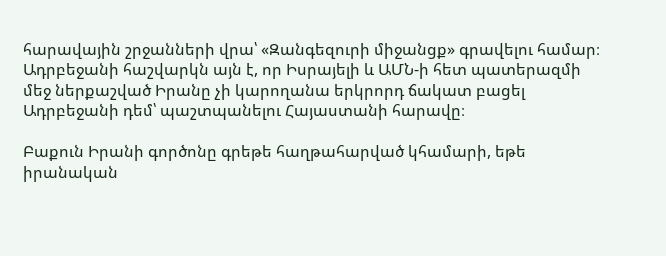հարավային շրջանների վրա՝ «Զանգեզուրի միջանցք» գրավելու համար։ Ադրբեջանի հաշվարկն այն է, որ Իսրայելի և ԱՄՆ‑ի հետ պատերազմի մեջ ներքաշված Իրանը չի կարողանա երկրորդ ճակատ բացել Ադրբեջանի դեմ՝ պաշտպանելու Հայաստանի հարավը։

Բաքուն Իրանի գործոնը գրեթե հաղթահարված կհամարի, եթե իրանական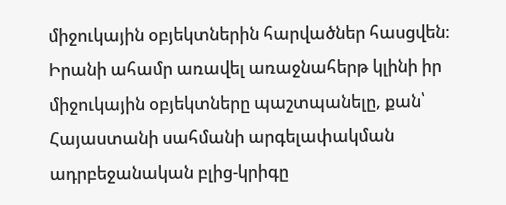միջուկային օբյեկտներին հարվածներ հասցվեն։ Իրանի ահամր առավել առաջնահերթ կլինի իր միջուկային օբյեկտները պաշտպանելը, քան՝ Հայաստանի սահմանի արգելափակման ադրբեջանական բլից-կրիգը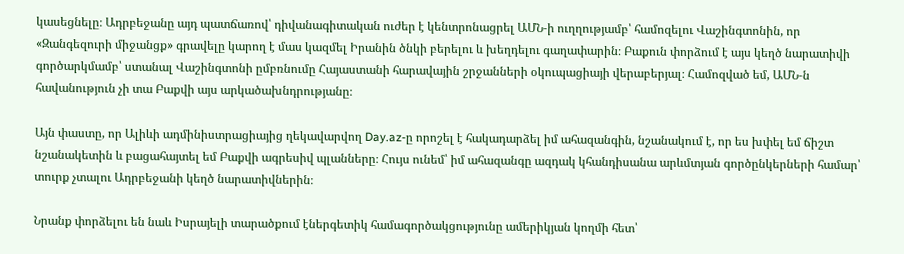կասեցնելը։ Ադրբեջանը այդ պատճառով՝ դիվանագիտական ուժեր է կենտրոնացրել ԱՄՆ‑ի ուղղությամբ՝ համոզելու Վաշինգտոնին, որ «Զանգեզուրի միջանցք» գրավելը կարող է մաս կազմել Իրանին ծնկի բերելու և խեղդելու գաղափարին։ Բաքուն փորձում է այս կեղծ նարատիվի գործարկմամբ՝ ստանալ Վաշինգտոնի ըմբռնումը Հայաստանի հարավային շրջանների օկուպացիայի վերաբերյալ։ Համոզված եմ, ԱՄՆ‑ն հավանություն չի տա Բաքվի այս արկածախնդրությանը։

Այն փաստը, որ Ալիևի ադմինիստրացիայից ղեկավարվող Day.az‑ը որոշել է հակադարձել իմ ահազանգին, նշանակում է, որ ես խփել եմ ճիշտ նշանակետին և բացահայտել եմ Բաքվի ագրեսիվ պլանները։ Հույս ունեմ՝ իմ ահազանգը ազդակ կհանդիսանա արևմտյան գործընկերների համար՝ տուրք չտալու Ադրբեջանի կեղծ նարատիվներին։

Նրանք փորձելու են նաև Իսրայելի տարածքում էներգետիկ համագործակցությունը ամերիկյան կողմի հետ՝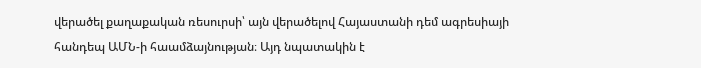վերածել քաղաքական ռեսուրսի՝ այն վերածելով Հայաստանի դեմ ագրեսիայի հանդեպ ԱՄՆ‑ի հաամձայնության։ Այդ նպատակին է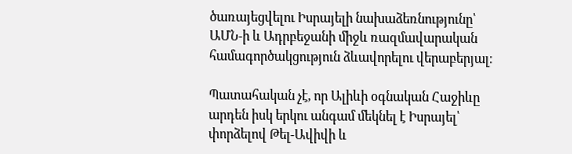ծառայեցվելու Իսրայելի նախաձեռնությունը՝ ԱՄՆ‑ի և Ադրբեջանի միջև ռազմավարական համագործակցություն ձևավորելու վերաբերյալ։

Պատահական չէ, որ Ալիևի օգնական Հաջիևը արդեն իսկ երկու անգամ մեկնել է Իսրայել՝ փորձելով Թել-Ավիվի և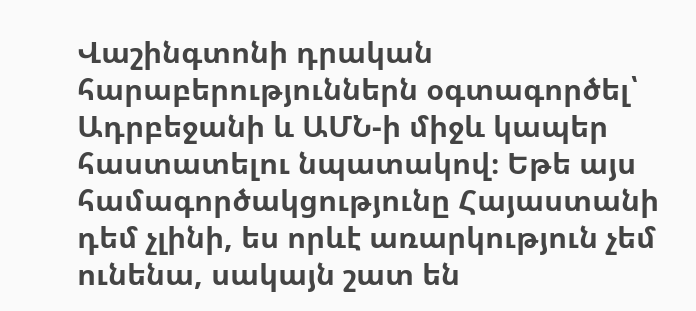Վաշինգտոնի դրական հարաբերություններն օգտագործել՝ Ադրբեջանի և ԱՄՆ‑ի միջև կապեր հաստատելու նպատակով։ Եթե այս համագործակցությունը Հայաստանի դեմ չլինի, ես որևէ առարկություն չեմ ունենա, սակայն շատ են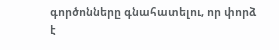գործոնները գնահատելու, որ փորձ է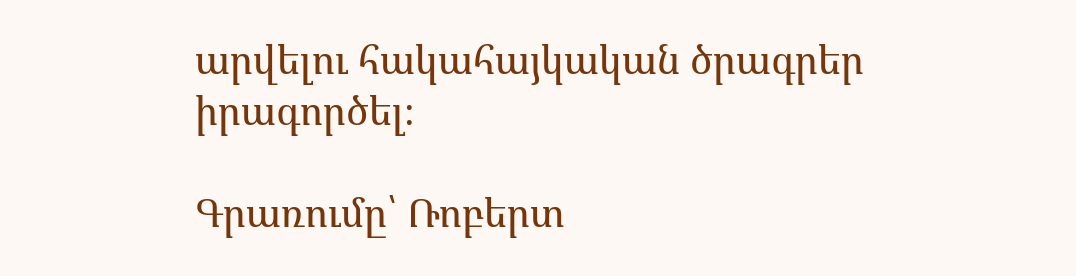արվելու հակահայկական ծրագրեր իրագործել։

Գրառումը՝ Ռոբերտ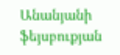Անանյանի ֆեյսբուքյան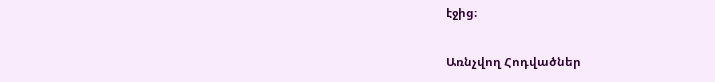էջից։

Առնչվող Հոդվածներ